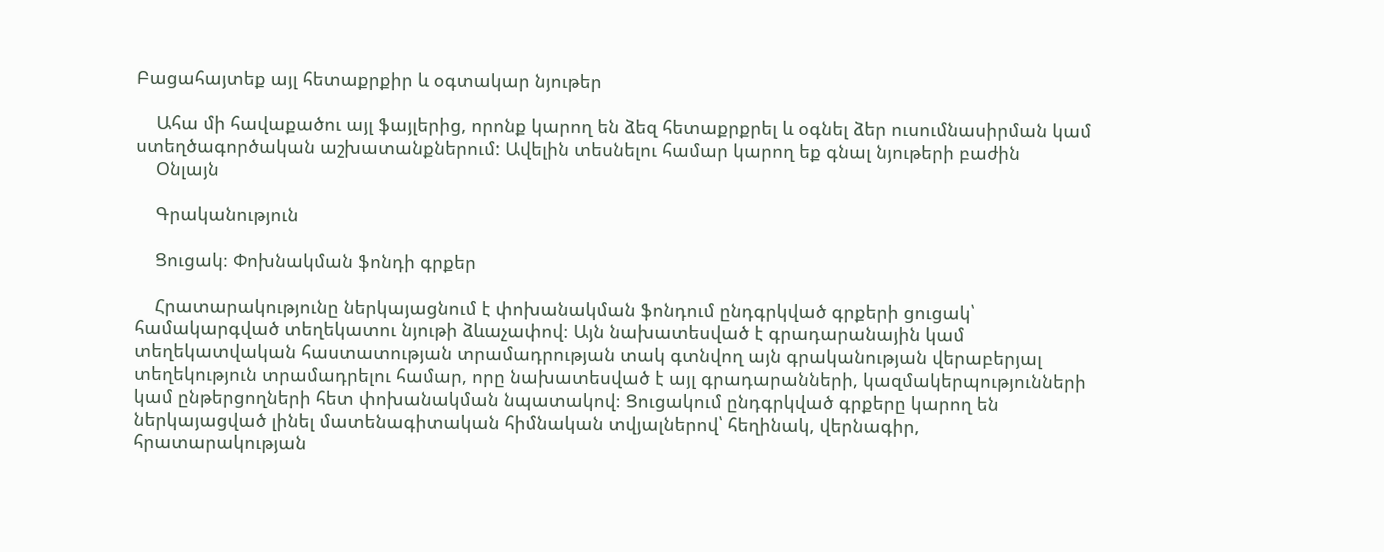Բացահայտեք այլ հետաքրքիր և օգտակար նյութեր

    Ահա մի հավաքածու այլ ֆայլերից, որոնք կարող են ձեզ հետաքրքրել և օգնել ձեր ուսումնասիրման կամ ստեղծագործական աշխատանքներում: Ավելին տեսնելու համար կարող եք գնալ նյութերի բաժին
    Օնլայն

    Գրականություն

    Ցուցակ։ Փոխնակման ֆոնդի գրքեր

    Հրատարակությունը ներկայացնում է փոխանակման ֆոնդում ընդգրկված գրքերի ցուցակ՝ համակարգված տեղեկատու նյութի ձևաչափով։ Այն նախատեսված է գրադարանային կամ տեղեկատվական հաստատության տրամադրության տակ գտնվող այն գրականության վերաբերյալ տեղեկություն տրամադրելու համար, որը նախատեսված է այլ գրադարանների, կազմակերպությունների կամ ընթերցողների հետ փոխանակման նպատակով։ Ցուցակում ընդգրկված գրքերը կարող են ներկայացված լինել մատենագիտական հիմնական տվյալներով՝ հեղինակ, վերնագիր, հրատարակության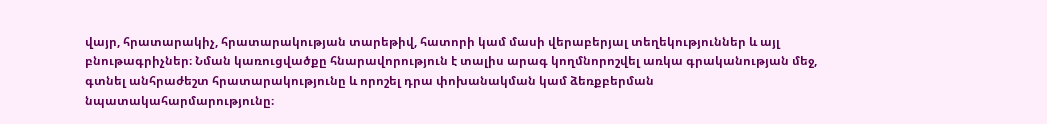վայր, հրատարակիչ, հրատարակության տարեթիվ, հատորի կամ մասի վերաբերյալ տեղեկություններ և այլ բնութագրիչներ։ Նման կառուցվածքը հնարավորություն է տալիս արագ կողմնորոշվել առկա գրականության մեջ, գտնել անհրաժեշտ հրատարակությունը և որոշել դրա փոխանակման կամ ձեռքբերման նպատակահարմարությունը։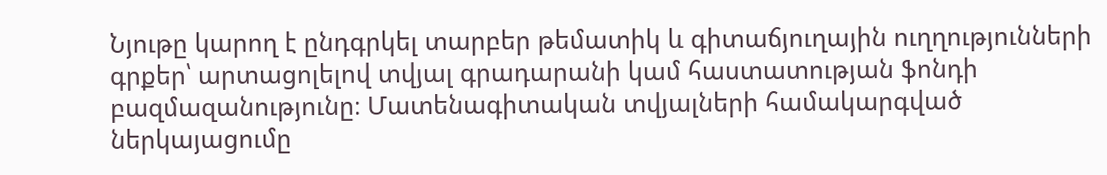Նյութը կարող է ընդգրկել տարբեր թեմատիկ և գիտաճյուղային ուղղությունների գրքեր՝ արտացոլելով տվյալ գրադարանի կամ հաստատության ֆոնդի բազմազանությունը։ Մատենագիտական տվյալների համակարգված ներկայացումը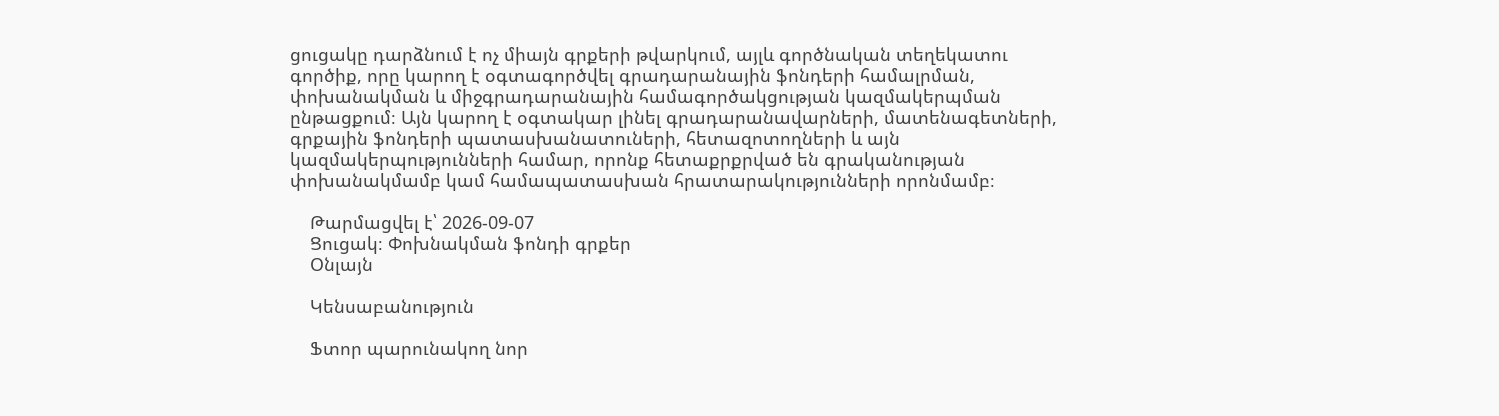ցուցակը դարձնում է ոչ միայն գրքերի թվարկում, այլև գործնական տեղեկատու գործիք, որը կարող է օգտագործվել գրադարանային ֆոնդերի համալրման, փոխանակման և միջգրադարանային համագործակցության կազմակերպման ընթացքում։ Այն կարող է օգտակար լինել գրադարանավարների, մատենագետների, գրքային ֆոնդերի պատասխանատուների, հետազոտողների և այն կազմակերպությունների համար, որոնք հետաքրքրված են գրականության փոխանակմամբ կամ համապատասխան հրատարակությունների որոնմամբ։

    Թարմացվել է՝ 2026-09-07
    Ցուցակ։ Փոխնակման ֆոնդի գրքեր
    Օնլայն

    Կենսաբանություն

    Ֆտոր պարունակող նոր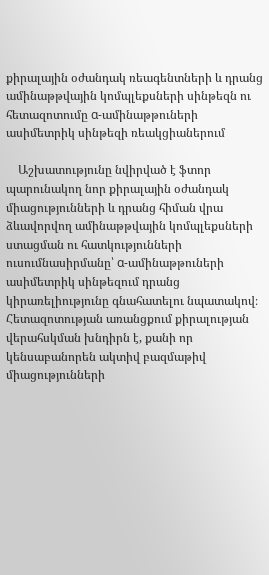քիրալային օժանդակ ռեագենտների և դրանց ամինաթթվային կոմպլեքսների սինթեզն ու հետազոտումը α-ամինաթթուների ասիմետրիկ սինթեզի ռեակցիաներում

    Աշխատությունը նվիրված է ֆտոր պարունակող նոր քիրալային օժանդակ միացությունների և դրանց հիման վրա ձևավորվող ամինաթթվային կոմպլեքսների ստացման ու հատկությունների ուսումնասիրմանը՝ α-ամինաթթուների ասիմետրիկ սինթեզում դրանց կիրառելիությունը գնահատելու նպատակով։ Հետազոտության առանցքում քիրալության վերահսկման խնդիրն է, քանի որ կենսաբանորեն ակտիվ բազմաթիվ միացությունների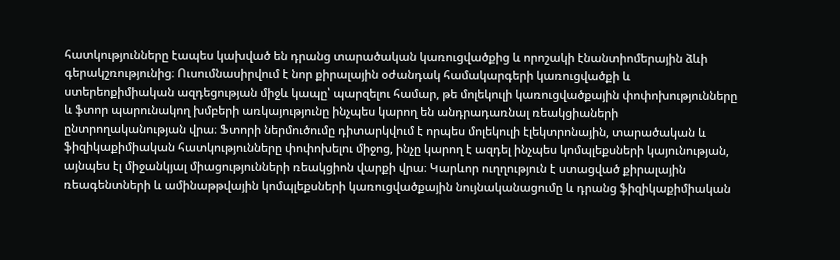հատկությունները էապես կախված են դրանց տարածական կառուցվածքից և որոշակի էնանտիոմերային ձևի գերակշռությունից։ Ուսումնասիրվում է նոր քիրալային օժանդակ համակարգերի կառուցվածքի և ստերեոքիմիական ազդեցության միջև կապը՝ պարզելու համար, թե մոլեկուլի կառուցվածքային փոփոխությունները և ֆտոր պարունակող խմբերի առկայությունը ինչպես կարող են անդրադառնալ ռեակցիաների ընտրողականության վրա։ Ֆտորի ներմուծումը դիտարկվում է որպես մոլեկուլի էլեկտրոնային, տարածական և ֆիզիկաքիմիական հատկությունները փոփոխելու միջոց, ինչը կարող է ազդել ինչպես կոմպլեքսների կայունության, այնպես էլ միջանկյալ միացությունների ռեակցիոն վարքի վրա։ Կարևոր ուղղություն է ստացված քիրալային ռեագենտների և ամինաթթվային կոմպլեքսների կառուցվածքային նույնականացումը և դրանց ֆիզիկաքիմիական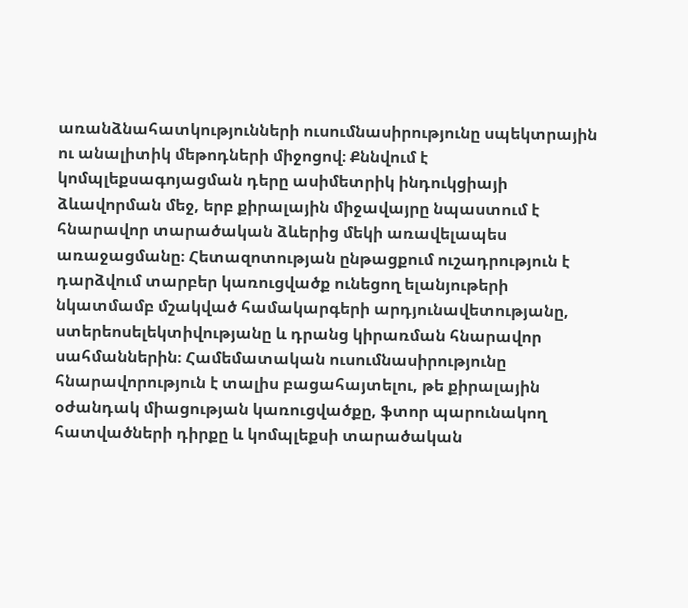առանձնահատկությունների ուսումնասիրությունը սպեկտրային ու անալիտիկ մեթոդների միջոցով։ Քննվում է կոմպլեքսագոյացման դերը ասիմետրիկ ինդուկցիայի ձևավորման մեջ, երբ քիրալային միջավայրը նպաստում է հնարավոր տարածական ձևերից մեկի առավելապես առաջացմանը։ Հետազոտության ընթացքում ուշադրություն է դարձվում տարբեր կառուցվածք ունեցող ելանյութերի նկատմամբ մշակված համակարգերի արդյունավետությանը, ստերեոսելեկտիվությանը և դրանց կիրառման հնարավոր սահմաններին։ Համեմատական ուսումնասիրությունը հնարավորություն է տալիս բացահայտելու, թե քիրալային օժանդակ միացության կառուցվածքը, ֆտոր պարունակող հատվածների դիրքը և կոմպլեքսի տարածական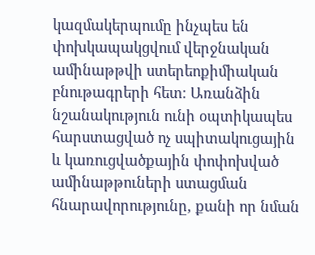կազմակերպումը ինչպես են փոխկապակցվում վերջնական ամինաթթվի ստերեոքիմիական բնութագրերի հետ։ Առանձին նշանակություն ունի օպտիկապես հարստացված ոչ սպիտակուցային և կառուցվածքային փոփոխված ամինաթթուների ստացման հնարավորությունը, քանի որ նման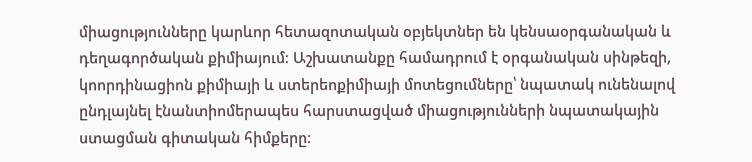միացությունները կարևոր հետազոտական օբյեկտներ են կենսաօրգանական և դեղագործական քիմիայում։ Աշխատանքը համադրում է օրգանական սինթեզի, կոորդինացիոն քիմիայի և ստերեոքիմիայի մոտեցումները՝ նպատակ ունենալով ընդլայնել էնանտիոմերապես հարստացված միացությունների նպատակային ստացման գիտական հիմքերը։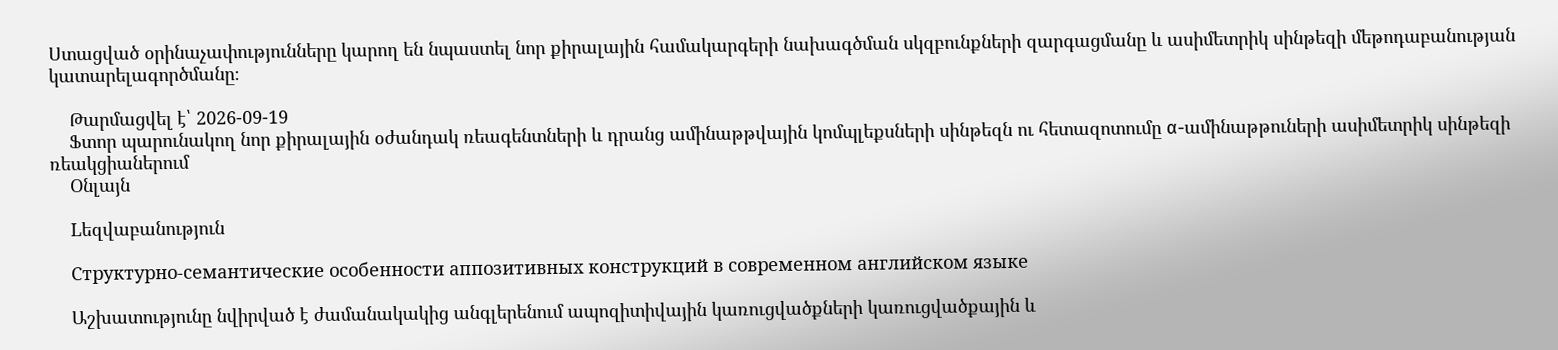Ստացված օրինաչափությունները կարող են նպաստել նոր քիրալային համակարգերի նախագծման սկզբունքների զարգացմանը և ասիմետրիկ սինթեզի մեթոդաբանության կատարելագործմանը։

    Թարմացվել է՝ 2026-09-19
    Ֆտոր պարունակող նոր քիրալային օժանդակ ռեագենտների և դրանց ամինաթթվային կոմպլեքսների սինթեզն ու հետազոտումը α-ամինաթթուների ասիմետրիկ սինթեզի ռեակցիաներում
    Օնլայն

    Lեզվաբանություն

    Структурно-семантические особенности аппозитивных конструкций в современном английском языке

    Աշխատությունը նվիրված է ժամանակակից անգլերենում ապոզիտիվային կառուցվածքների կառուցվածքային և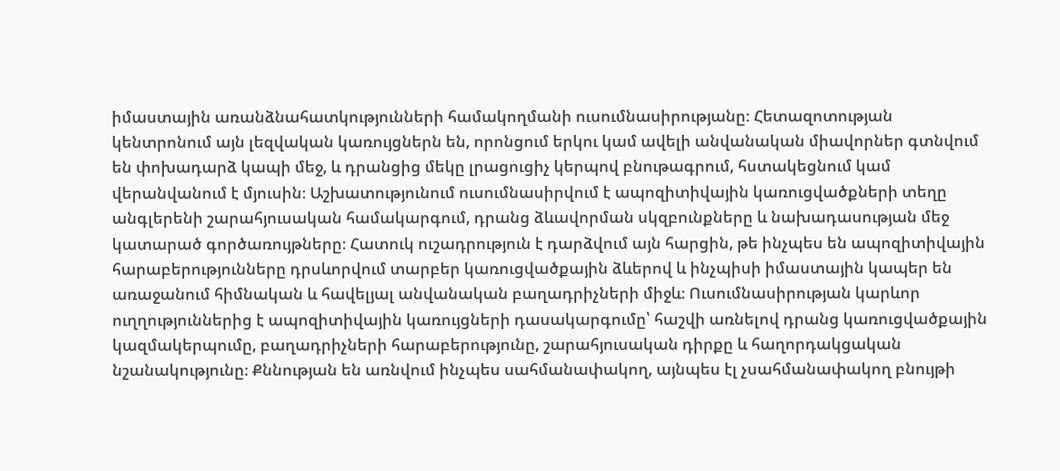իմաստային առանձնահատկությունների համակողմանի ուսումնասիրությանը։ Հետազոտության կենտրոնում այն լեզվական կառույցներն են, որոնցում երկու կամ ավելի անվանական միավորներ գտնվում են փոխադարձ կապի մեջ, և դրանցից մեկը լրացուցիչ կերպով բնութագրում, հստակեցնում կամ վերանվանում է մյուսին։ Աշխատությունում ուսումնասիրվում է ապոզիտիվային կառուցվածքների տեղը անգլերենի շարահյուսական համակարգում, դրանց ձևավորման սկզբունքները և նախադասության մեջ կատարած գործառույթները։ Հատուկ ուշադրություն է դարձվում այն հարցին, թե ինչպես են ապոզիտիվային հարաբերությունները դրսևորվում տարբեր կառուցվածքային ձևերով և ինչպիսի իմաստային կապեր են առաջանում հիմնական և հավելյալ անվանական բաղադրիչների միջև։ Ուսումնասիրության կարևոր ուղղություններից է ապոզիտիվային կառույցների դասակարգումը՝ հաշվի առնելով դրանց կառուցվածքային կազմակերպումը, բաղադրիչների հարաբերությունը, շարահյուսական դիրքը և հաղորդակցական նշանակությունը։ Քննության են առնվում ինչպես սահմանափակող, այնպես էլ չսահմանափակող բնույթի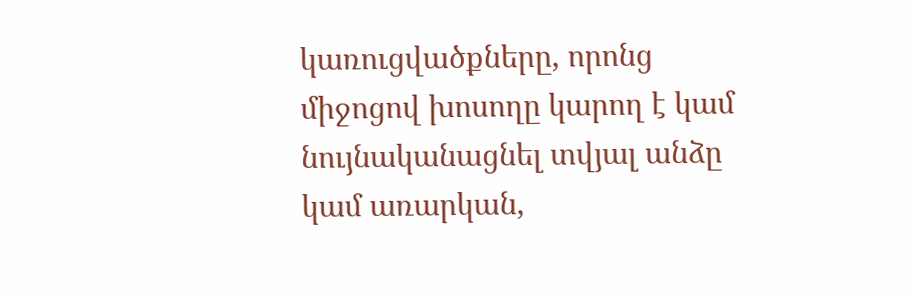կառուցվածքները, որոնց միջոցով խոսողը կարող է կամ նույնականացնել տվյալ անձը կամ առարկան,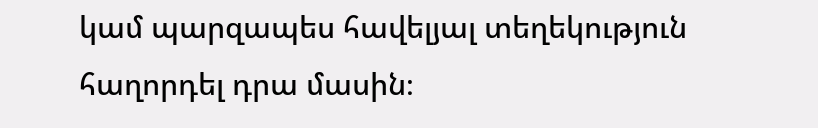կամ պարզապես հավելյալ տեղեկություն հաղորդել դրա մասին։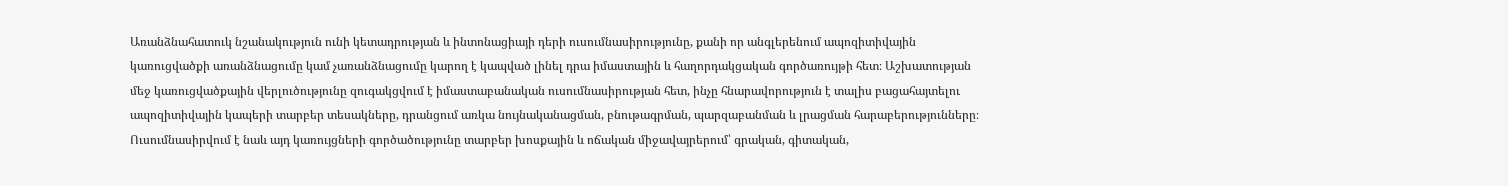Առանձնահատուկ նշանակություն ունի կետադրության և ինտոնացիայի դերի ուսումնասիրությունը, քանի որ անգլերենում ապոզիտիվային կառուցվածքի առանձնացումը կամ չառանձնացումը կարող է կապված լինել դրա իմաստային և հաղորդակցական գործառույթի հետ։ Աշխատության մեջ կառուցվածքային վերլուծությունը զուգակցվում է իմաստաբանական ուսումնասիրության հետ, ինչը հնարավորություն է տալիս բացահայտելու ապոզիտիվային կապերի տարբեր տեսակները, դրանցում առկա նույնականացման, բնութագրման, պարզաբանման և լրացման հարաբերությունները։ Ուսումնասիրվում է նաև այդ կառույցների գործածությունը տարբեր խոսքային և ոճական միջավայրերում՝ գրական, գիտական,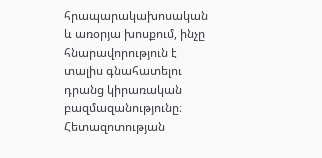հրապարակախոսական և առօրյա խոսքում, ինչը հնարավորություն է տալիս գնահատելու դրանց կիրառական բազմազանությունը։ Հետազոտության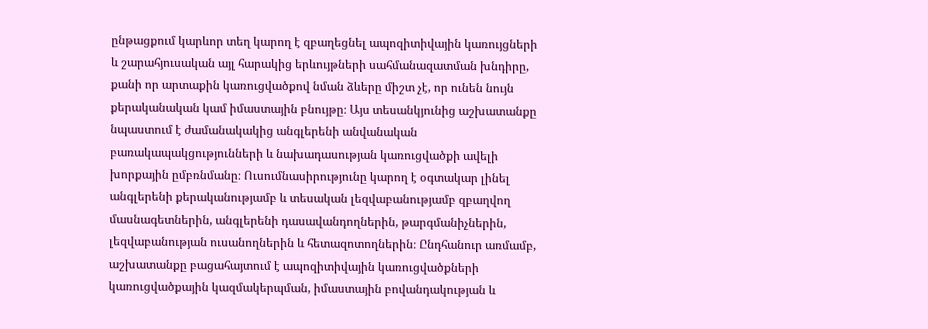ընթացքում կարևոր տեղ կարող է զբաղեցնել ապոզիտիվային կառույցների և շարահյուսական այլ հարակից երևույթների սահմանազատման խնդիրը, քանի որ արտաքին կառուցվածքով նման ձևերը միշտ չէ, որ ունեն նույն քերականական կամ իմաստային բնույթը։ Այս տեսանկյունից աշխատանքը նպաստում է ժամանակակից անգլերենի անվանական բառակապակցությունների և նախադասության կառուցվածքի ավելի խորքային ըմբռնմանը։ Ուսումնասիրությունը կարող է օգտակար լինել անգլերենի քերականությամբ և տեսական լեզվաբանությամբ զբաղվող մասնագետներին, անգլերենի դասավանդողներին, թարգմանիչներին, լեզվաբանության ուսանողներին և հետազոտողներին։ Ընդհանուր առմամբ, աշխատանքը բացահայտում է ապոզիտիվային կառուցվածքների կառուցվածքային կազմակերպման, իմաստային բովանդակության և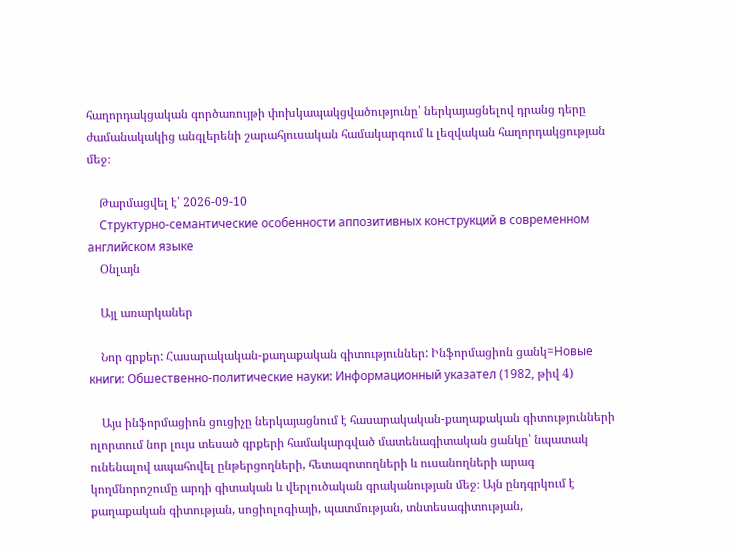հաղորդակցական գործառույթի փոխկապակցվածությունը՝ ներկայացնելով դրանց դերը ժամանակակից անգլերենի շարահյուսական համակարգում և լեզվական հաղորդակցության մեջ։

    Թարմացվել է՝ 2026-09-10
    Структурно-семантические особенности аппозитивных конструкций в современном английском языке
    Օնլայն

    Այլ առարկաներ

    Նոր գրքեր: Հասարակական-քաղաքական գիտություններ: Ինֆորմացիոն ցանկ=Новые книги: Обшественно-политические науки: Информационный указател (1982, թիվ 4)

    Այս ինֆորմացիոն ցուցիչը ներկայացնում է հասարակական-քաղաքական գիտությունների ոլորտում նոր լույս տեսած գրքերի համակարգված մատենագիտական ցանկը՝ նպատակ ունենալով ապահովել ընթերցողների, հետազոտողների և ուսանողների արագ կողմնորոշումը արդի գիտական և վերլուծական գրականության մեջ։ Այն ընդգրկում է քաղաքական գիտության, սոցիոլոգիայի, պատմության, տնտեսագիտության,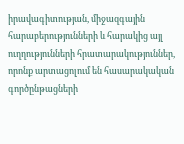իրավագիտության, միջազգային հարաբերությունների և հարակից այլ ուղղությունների հրատարակություններ, որոնք արտացոլում են հասարակական գործընթացների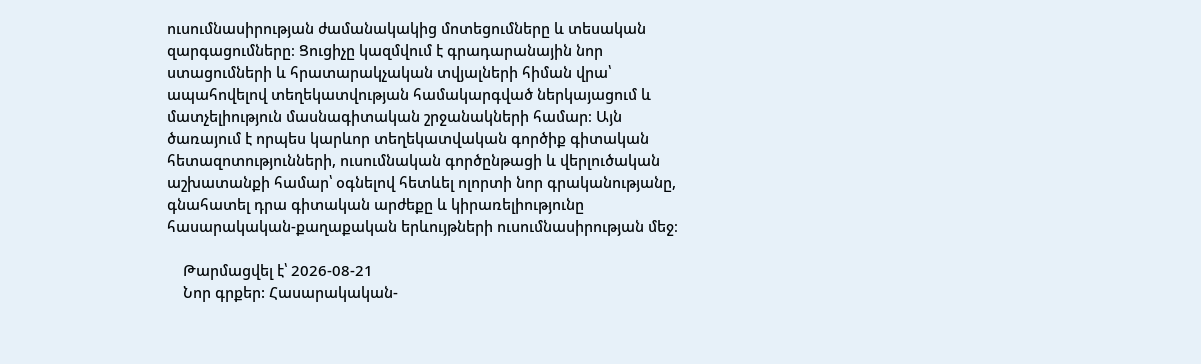ուսումնասիրության ժամանակակից մոտեցումները և տեսական զարգացումները։ Ցուցիչը կազմվում է գրադարանային նոր ստացումների և հրատարակչական տվյալների հիման վրա՝ ապահովելով տեղեկատվության համակարգված ներկայացում և մատչելիություն մասնագիտական շրջանակների համար։ Այն ծառայում է որպես կարևոր տեղեկատվական գործիք գիտական հետազոտությունների, ուսումնական գործընթացի և վերլուծական աշխատանքի համար՝ օգնելով հետևել ոլորտի նոր գրականությանը, գնահատել դրա գիտական արժեքը և կիրառելիությունը հասարակական-քաղաքական երևույթների ուսումնասիրության մեջ։

    Թարմացվել է՝ 2026-08-21
    Նոր գրքեր: Հասարակական-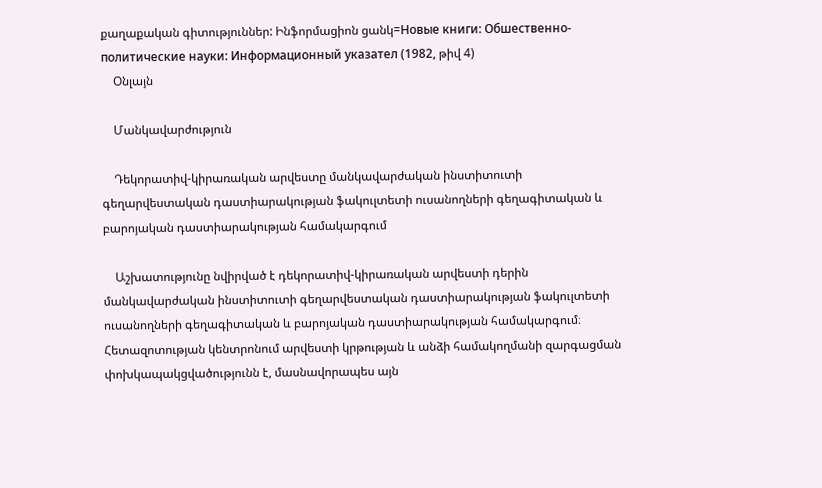քաղաքական գիտություններ: Ինֆորմացիոն ցանկ=Новые книги: Обшественно-политические науки: Информационный указател (1982, թիվ 4)
    Օնլայն

    Մանկավարժություն

    Դեկորատիվ-կիրառական արվեստը մանկավարժական ինստիտուտի գեղարվեստական դաստիարակության ֆակուլտետի ուսանողների գեղագիտական և բարոյական դաստիարակության համակարգում

    Աշխատությունը նվիրված է դեկորատիվ-կիրառական արվեստի դերին մանկավարժական ինստիտուտի գեղարվեստական դաստիարակության ֆակուլտետի ուսանողների գեղագիտական և բարոյական դաստիարակության համակարգում։ Հետազոտության կենտրոնում արվեստի կրթության և անձի համակողմանի զարգացման փոխկապակցվածությունն է, մասնավորապես այն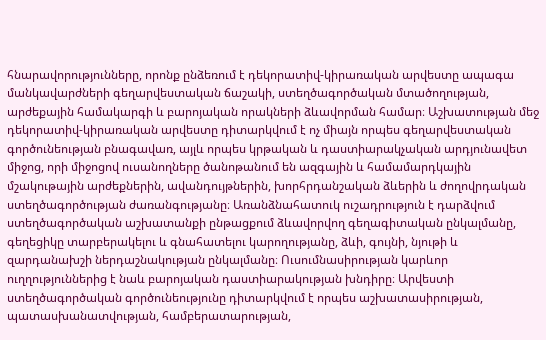հնարավորությունները, որոնք ընձեռում է դեկորատիվ-կիրառական արվեստը ապագա մանկավարժների գեղարվեստական ճաշակի, ստեղծագործական մտածողության, արժեքային համակարգի և բարոյական որակների ձևավորման համար։ Աշխատության մեջ դեկորատիվ-կիրառական արվեստը դիտարկվում է ոչ միայն որպես գեղարվեստական գործունեության բնագավառ, այլև որպես կրթական և դաստիարակչական արդյունավետ միջոց, որի միջոցով ուսանողները ծանոթանում են ազգային և համամարդկային մշակութային արժեքներին, ավանդույթներին, խորհրդանշական ձևերին և ժողովրդական ստեղծագործության ժառանգությանը։ Առանձնահատուկ ուշադրություն է դարձվում ստեղծագործական աշխատանքի ընթացքում ձևավորվող գեղագիտական ընկալմանը, գեղեցիկը տարբերակելու և գնահատելու կարողությանը, ձևի, գույնի, նյութի և զարդանախշի ներդաշնակության ընկալմանը։ Ուսումնասիրության կարևոր ուղղություններից է նաև բարոյական դաստիարակության խնդիրը։ Արվեստի ստեղծագործական գործունեությունը դիտարկվում է որպես աշխատասիրության, պատասխանատվության, համբերատարության,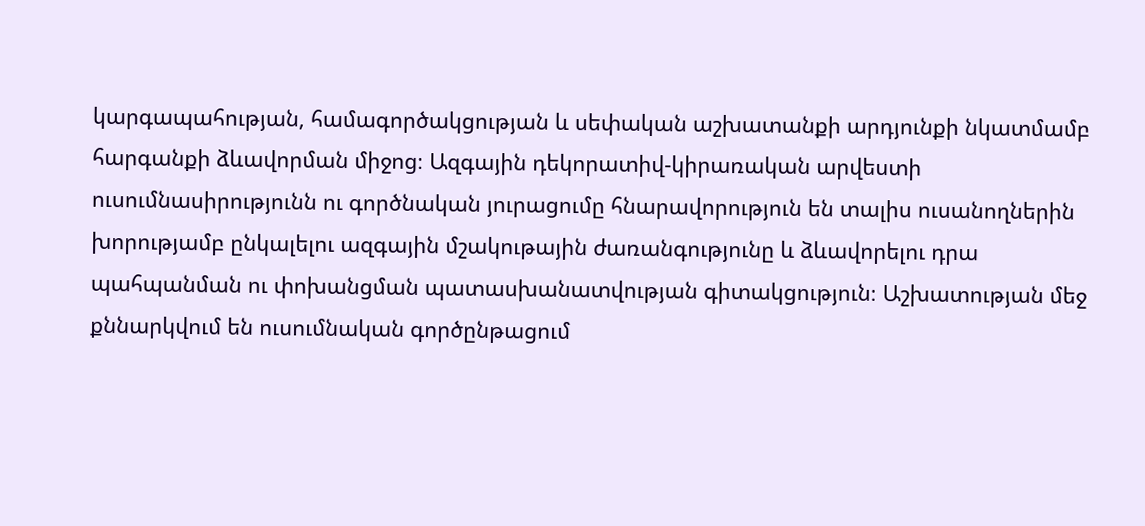կարգապահության, համագործակցության և սեփական աշխատանքի արդյունքի նկատմամբ հարգանքի ձևավորման միջոց։ Ազգային դեկորատիվ-կիրառական արվեստի ուսումնասիրությունն ու գործնական յուրացումը հնարավորություն են տալիս ուսանողներին խորությամբ ընկալելու ազգային մշակութային ժառանգությունը և ձևավորելու դրա պահպանման ու փոխանցման պատասխանատվության գիտակցություն։ Աշխատության մեջ քննարկվում են ուսումնական գործընթացում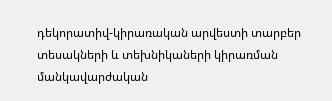դեկորատիվ-կիրառական արվեստի տարբեր տեսակների և տեխնիկաների կիրառման մանկավարժական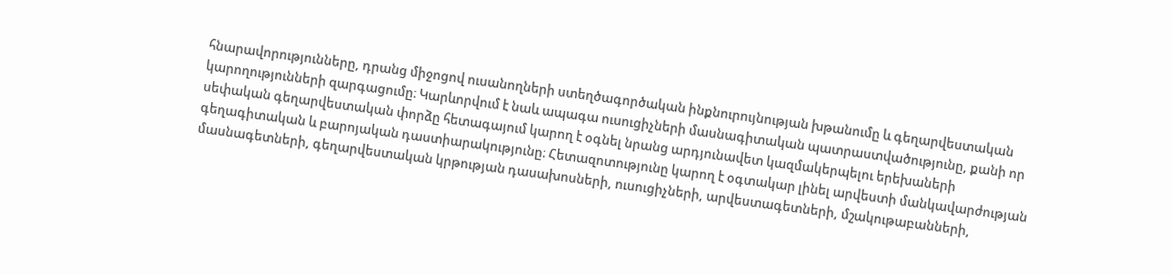հնարավորությունները, դրանց միջոցով ուսանողների ստեղծագործական ինքնուրույնության խթանումը և գեղարվեստական կարողությունների զարգացումը։ Կարևորվում է նաև ապագա ուսուցիչների մասնագիտական պատրաստվածությունը, քանի որ սեփական գեղարվեստական փորձը հետագայում կարող է օգնել նրանց արդյունավետ կազմակերպելու երեխաների գեղագիտական և բարոյական դաստիարակությունը։ Հետազոտությունը կարող է օգտակար լինել արվեստի մանկավարժության մասնագետների, գեղարվեստական կրթության դասախոսների, ուսուցիչների, արվեստագետների, մշակութաբանների,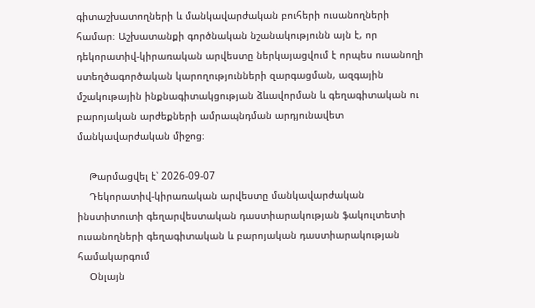գիտաշխատողների և մանկավարժական բուհերի ուսանողների համար։ Աշխատանքի գործնական նշանակությունն այն է, որ դեկորատիվ-կիրառական արվեստը ներկայացվում է որպես ուսանողի ստեղծագործական կարողությունների զարգացման, ազգային մշակութային ինքնագիտակցության ձևավորման և գեղագիտական ու բարոյական արժեքների ամրապնդման արդյունավետ մանկավարժական միջոց։

    Թարմացվել է՝ 2026-09-07
    Դեկորատիվ-կիրառական արվեստը մանկավարժական ինստիտուտի գեղարվեստական դաստիարակության ֆակուլտետի ուսանողների գեղագիտական և բարոյական դաստիարակության համակարգում
    Օնլայն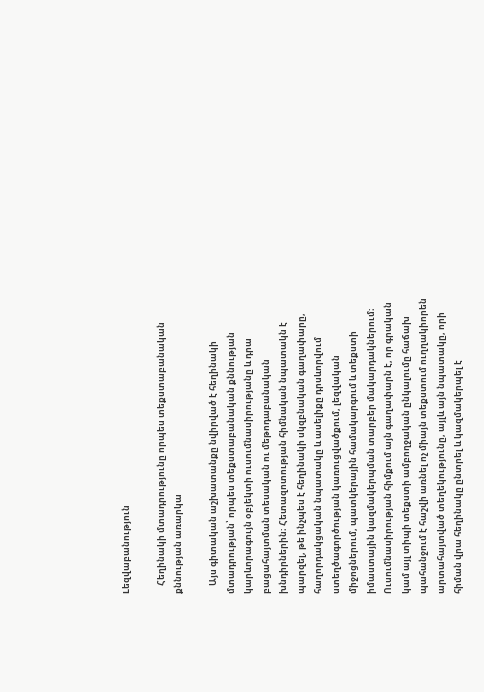Lեզվաբանություն

    Հեղինակի մտադրությունը որպես տեքստաբանական քննության առարկա

    Այս գիտական աշխատանքը նվիրված է հեղինակի մտադրության՝ որպես տեքստաբանական քննության կարևորագույն օբյեկտի ուսումնասիրությանը և դրա բացահայտման տեսական ու մեթոդաբանական խնդիրներին։ Հետազոտության հիմնական նպատակն է պարզել, թե ինչպես է հեղինակի սկզբնական գաղափարը, հաղորդակցական նպատակը և ասելիքը դրսևորվում ստեղծագործության կառուցվածքում, լեզվական միջոցներում, պատկերային համակարգում և տեքստի իմաստային կազմակերպման տարբեր մակարդակներում։ Ուսումնասիրության հիմքում այն գաղափարն է, որ գրական կամ այլ տիպի տեքստի ամբողջական ընկալումը հաճախ պահանջում է հաշվի առնել ոչ միայն տեքստում ուղղակիորեն արտահայտված տեղեկությունը, այլև այն նպատակը, որի հիման վրա հեղինակը ընտրել և կազմակերպել է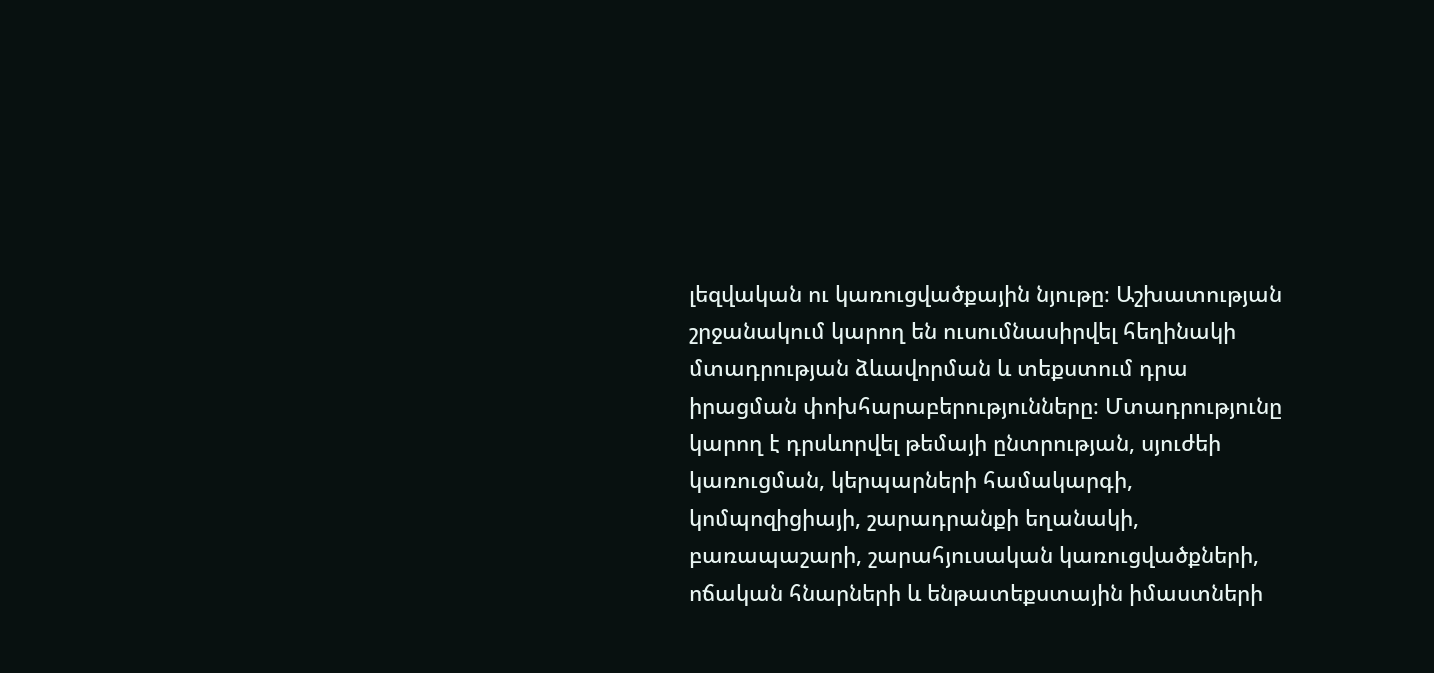լեզվական ու կառուցվածքային նյութը։ Աշխատության շրջանակում կարող են ուսումնասիրվել հեղինակի մտադրության ձևավորման և տեքստում դրա իրացման փոխհարաբերությունները։ Մտադրությունը կարող է դրսևորվել թեմայի ընտրության, սյուժեի կառուցման, կերպարների համակարգի, կոմպոզիցիայի, շարադրանքի եղանակի, բառապաշարի, շարահյուսական կառուցվածքների, ոճական հնարների և ենթատեքստային իմաստների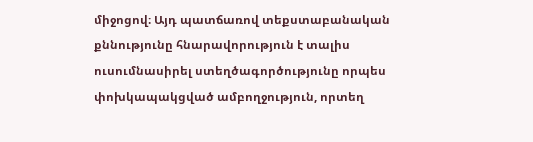միջոցով։ Այդ պատճառով տեքստաբանական քննությունը հնարավորություն է տալիս ուսումնասիրել ստեղծագործությունը որպես փոխկապակցված ամբողջություն, որտեղ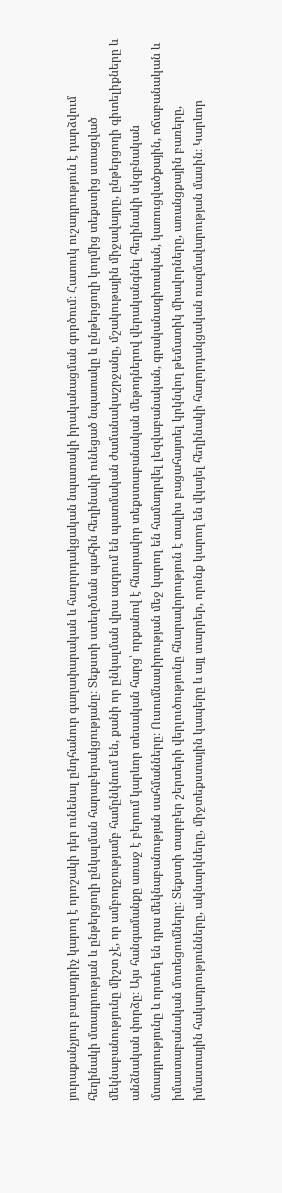յուրաքանչյուր բաղադրիչ կարող է որոշակի դեր ունենալ ընդհանուր գաղափարական և հաղորդակցական նպատակի իրականացման գործում։ Հատուկ ուշադրություն է դարձվում հեղինակի մտադրության և ընթերցողի ընկալման հարաբերակցությանը։ Տեքստի ստեղծման պահին հեղինակի ունեցած նպատակը և ընթերցողի կողմից տեքստից ստացված մեկնաբանությունը միշտ չէ, որ ամբողջությամբ համընկնում են, քանի որ ընկալման վրա ազդում են պատմական ժամանակաշրջանը, մշակութային միջավայրը, ընթերցողի գիտելիքները և անձնական փորձը։ Այս հանգամանքը առաջ է բերում կարևոր տեսական հարց՝ որքանով է հնարավոր տեքստաբանական մեթոդներով վերականգնել հեղինակի սկզբնական մտադրությունը և որտեղ են դրա մեկնաբանության սահմանները։ Ուսումնասիրության մեջ կարող են համադրվել լեզվաբանական, գրականագիտական, կառուցվածքային, ոճաբանական և իմաստաբանական մոտեցումները։ Տեքստի տարբեր շերտերի վերլուծությունը հնարավորություն է տալիս բացահայտել կրկնվող թեմատիկ միավորները, առանցքային բառերը, իմաստային հակադրությունները, ակնարկները, միջտեքստային կապերը և այլ տարրեր, որոնք կարող են վկայել հեղինակի հաղորդակցական ռազմավարության մասին։ Կարևոր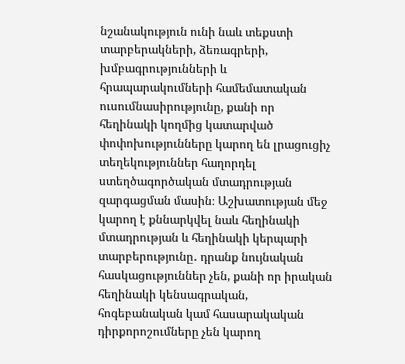նշանակություն ունի նաև տեքստի տարբերակների, ձեռագրերի, խմբագրությունների և հրապարակումների համեմատական ուսումնասիրությունը, քանի որ հեղինակի կողմից կատարված փոփոխությունները կարող են լրացուցիչ տեղեկություններ հաղորդել ստեղծագործական մտադրության զարգացման մասին։ Աշխատության մեջ կարող է քննարկվել նաև հեղինակի մտադրության և հեղինակի կերպարի տարբերությունը․ դրանք նույնական հասկացություններ չեն, քանի որ իրական հեղինակի կենսագրական, հոգեբանական կամ հասարակական դիրքորոշումները չեն կարող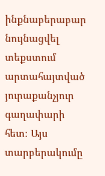ինքնաբերաբար նույնացվել տեքստում արտահայտված յուրաքանչյուր գաղափարի հետ։ Այս տարբերակումը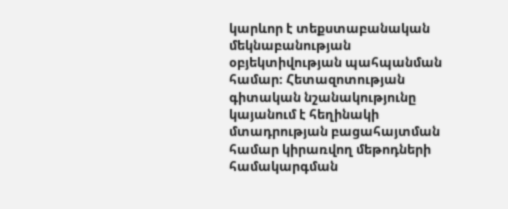կարևոր է տեքստաբանական մեկնաբանության օբյեկտիվության պահպանման համար։ Հետազոտության գիտական նշանակությունը կայանում է հեղինակի մտադրության բացահայտման համար կիրառվող մեթոդների համակարգման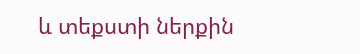և տեքստի ներքին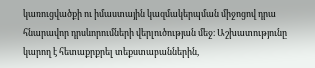կառուցվածքի ու իմաստային կազմակերպման միջոցով դրա հնարավոր դրսևորումների վերլուծության մեջ։ Աշխատությունը կարող է հետաքրքրել տեքստաբաններին,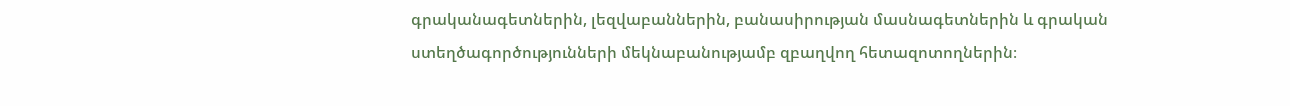գրականագետներին, լեզվաբաններին, բանասիրության մասնագետներին և գրական ստեղծագործությունների մեկնաբանությամբ զբաղվող հետազոտողներին։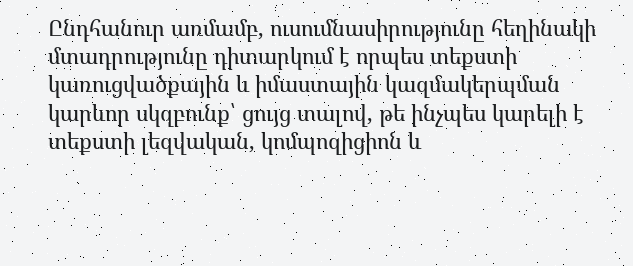Ընդհանուր առմամբ, ուսումնասիրությունը հեղինակի մտադրությունը դիտարկում է որպես տեքստի կառուցվածքային և իմաստային կազմակերպման կարևոր սկզբունք՝ ցույց տալով, թե ինչպես կարելի է տեքստի լեզվական, կոմպոզիցիոն և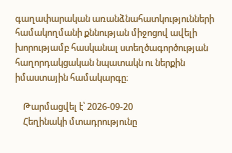գաղափարական առանձնահատկությունների համակողմանի քննության միջոցով ավելի խորությամբ հասկանալ ստեղծագործության հաղորդակցական նպատակն ու ներքին իմաստային համակարգը։

    Թարմացվել է՝ 2026-09-20
    Հեղինակի մտադրությունը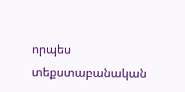որպես տեքստաբանական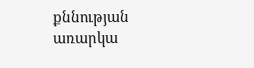քննության առարկա